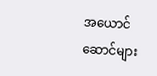အယောင်ဆောင်များ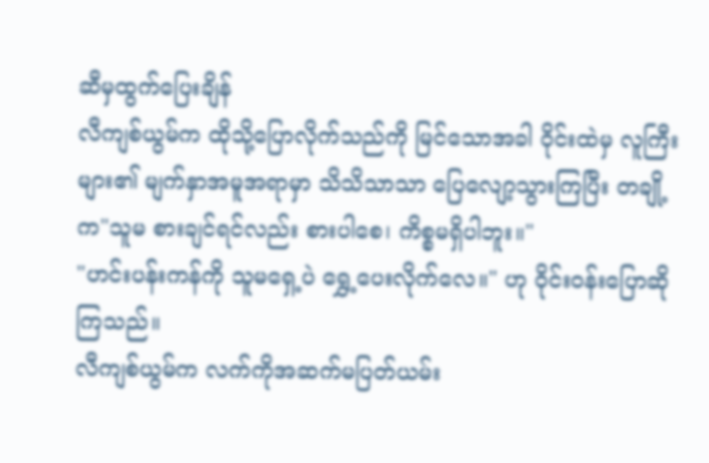ဆီမှထွက်ပြေးချိန်
လီကျစ်ယွမ်က ထိုသို့ပြောလိုက်သည်ကို မြင်သောအခါ ဝိုင်းထဲမှ လူကြီးများ၏ မျက်နှာအမူအရာမှာ သိသိသာသာ ပြေလျော့သွားကြပြီး တချို့က"သူမ စားချင်ရင်လည်း စားပါစေ၊ ကိစ္စမရှိပါဘူး။"
"ဟင်းပန်းကန်ကို သူမရှေ့ပဲ ရွှေ့ပေးလိုက်လေ။" ဟု ဝိုင်းဝန်းပြောဆိုကြသည်။
လီကျစ်ယွမ်က လက်ကိုအဆက်မပြတ်ယမ်း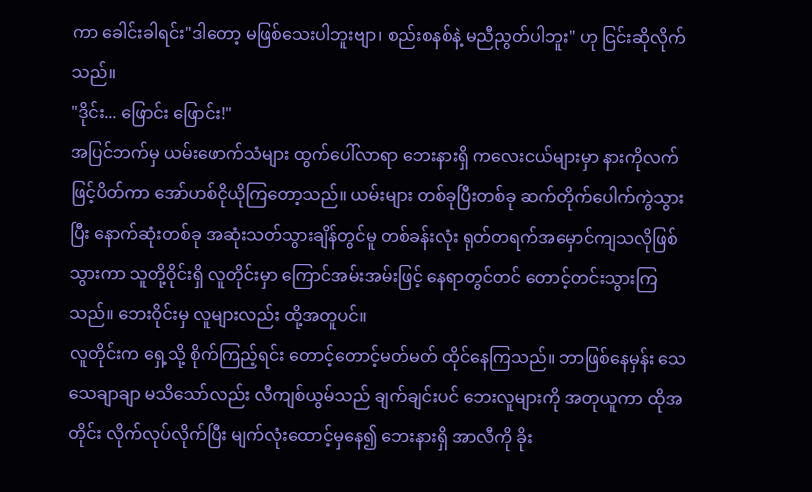ကာ ခေါင်းခါရင်း"ဒါတော့ မဖြစ်သေးပါဘူးဗျာ၊ စည်းစနစ်နဲ့ မညီညွတ်ပါဘူး" ဟု ငြင်းဆိုလိုက်သည်။
"ဒိုင်း... ဖြောင်း ဖြောင်း!"
အပြင်ဘက်မှ ယမ်းဖောက်သံများ ထွက်ပေါ်လာရာ ဘေးနားရှိ ကလေးငယ်များမှာ နားကိုလက်ဖြင့်ပိတ်ကာ အော်ဟစ်ငိုယိုကြတော့သည်။ ယမ်းများ တစ်ခုပြီးတစ်ခု ဆက်တိုက်ပေါက်ကွဲသွားပြီး နောက်ဆုံးတစ်ခု အဆုံးသတ်သွားချိန်တွင်မူ တစ်ခန်းလုံး ရုတ်တရက်အမှောင်ကျသလိုဖြစ်သွားကာ သူတို့ဝိုင်းရှိ လူတိုင်းမှာ ကြောင်အမ်းအမ်းဖြင့် နေရာတွင်တင် တောင့်တင်းသွားကြသည်။ ဘေးဝိုင်းမှ လူများလည်း ထို့အတူပင်။
လူတိုင်းက ရှေ့သို့ စိုက်ကြည့်ရင်း တောင့်တောင့်မတ်မတ် ထိုင်နေကြသည်။ ဘာဖြစ်နေမှန်း သေသေချာချာ မသိသော်လည်း လီကျစ်ယွမ်သည် ချက်ချင်းပင် ဘေးလူများကို အတုယူကာ ထိုအတိုင်း လိုက်လုပ်လိုက်ပြီး မျက်လုံးထောင့်မှနေ၍ ဘေးနားရှိ အာလီကို ခိုး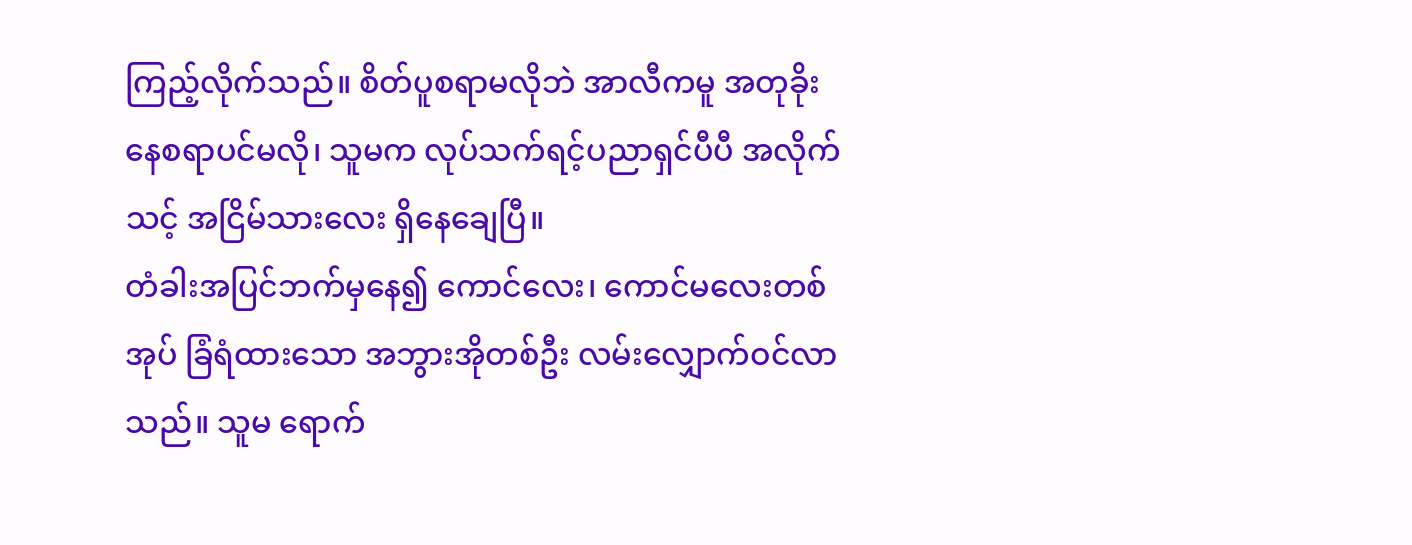ကြည့်လိုက်သည်။ စိတ်ပူစရာမလိုဘဲ အာလီကမူ အတုခိုးနေစရာပင်မလို၊ သူမက လုပ်သက်ရင့်ပညာရှင်ပီပီ အလိုက်သင့် အငြိမ်သားလေး ရှိနေချေပြီ။
တံခါးအပြင်ဘက်မှနေ၍ ကောင်လေး၊ ကောင်မလေးတစ်အုပ် ခြံရံထားသော အဘွားအိုတစ်ဦး လမ်းလျှောက်ဝင်လာသည်။ သူမ ရောက်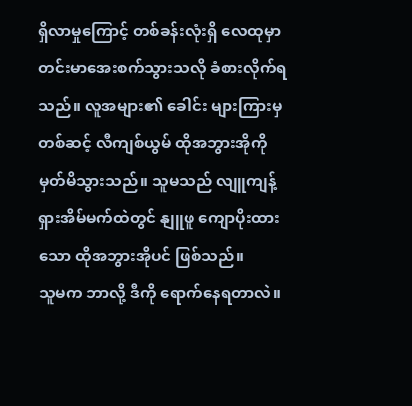ရှိလာမှုကြောင့် တစ်ခန်းလုံးရှိ လေထုမှာ တင်းမာအေးစက်သွားသလို ခံစားလိုက်ရသည်။ လူအများ၏ ခေါင်း များကြားမှတစ်ဆင့် လီကျစ်ယွမ် ထိုအဘွားအိုကို မှတ်မိသွားသည်။ သူမသည် လျူကျန့်ရှားအိမ်မက်ထဲတွင် နျူဖူ ကျောပိုးထားသော ထိုအဘွားအိုပင် ဖြစ်သည်။
သူမက ဘာလို့ ဒီကို ရောက်နေရတာလဲ။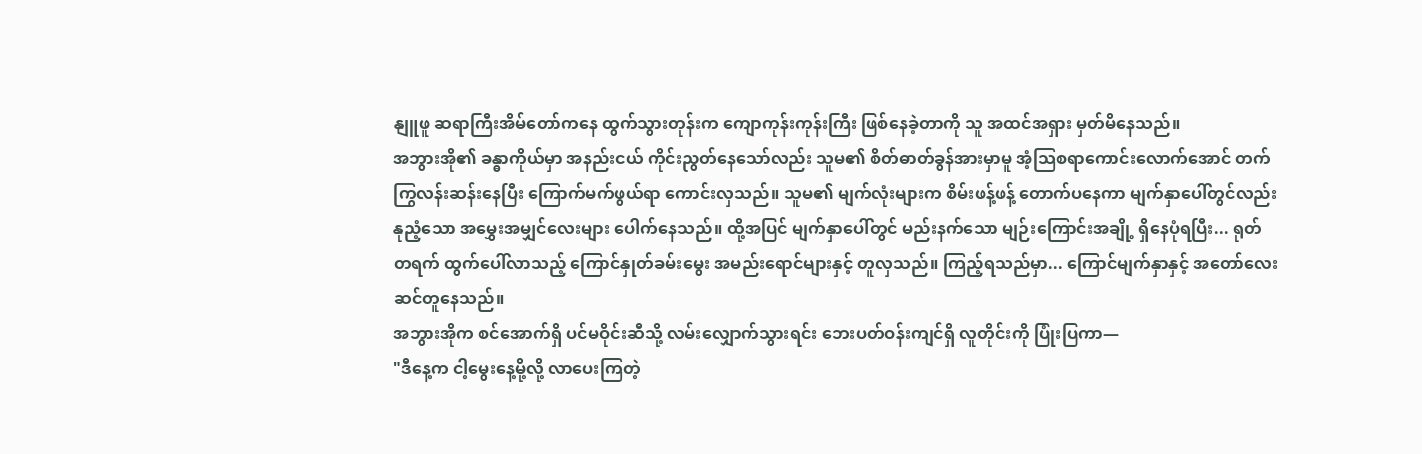နျူဖူ ဆရာကြီးအိမ်တော်ကနေ ထွက်သွားတုန်းက ကျောကုန်းကုန်းကြီး ဖြစ်နေခဲ့တာကို သူ အထင်အရှား မှတ်မိနေသည်။
အဘွားအို၏ ခန္ဓာကိုယ်မှာ အနည်းငယ် ကိုင်းညွတ်နေသော်လည်း သူမ၏ စိတ်ဓာတ်ခွန်အားမှာမူ အံ့သြစရာကောင်းလောက်အောင် တက်ကြွလန်းဆန်းနေပြီး ကြောက်မက်ဖွယ်ရာ ကောင်းလှသည်။ သူမ၏ မျက်လုံးများက စိမ်းဖန့်ဖန့် တောက်ပနေကာ မျက်နှာပေါ်တွင်လည်း နုညံ့သော အမွှေးအမျှင်လေးများ ပေါက်နေသည်။ ထို့အပြင် မျက်နှာပေါ်တွင် မည်းနက်သော မျဉ်းကြောင်းအချို့ ရှိနေပုံရပြီး... ရုတ်တရက် ထွက်ပေါ်လာသည့် ကြောင်နှုတ်ခမ်းမွေး အမည်းရောင်များနှင့် တူလှသည်။ ကြည့်ရသည်မှာ... ကြောင်မျက်နှာနှင့် အတော်လေး ဆင်တူနေသည်။
အဘွားအိုက စင်အောက်ရှိ ပင်မဝိုင်းဆီသို့ လမ်းလျှောက်သွားရင်း ဘေးပတ်ဝန်းကျင်ရှိ လူတိုင်းကို ပြုံးပြကာ—
"ဒီနေ့က ငါ့မွေးနေ့မို့လို့ လာပေးကြတဲ့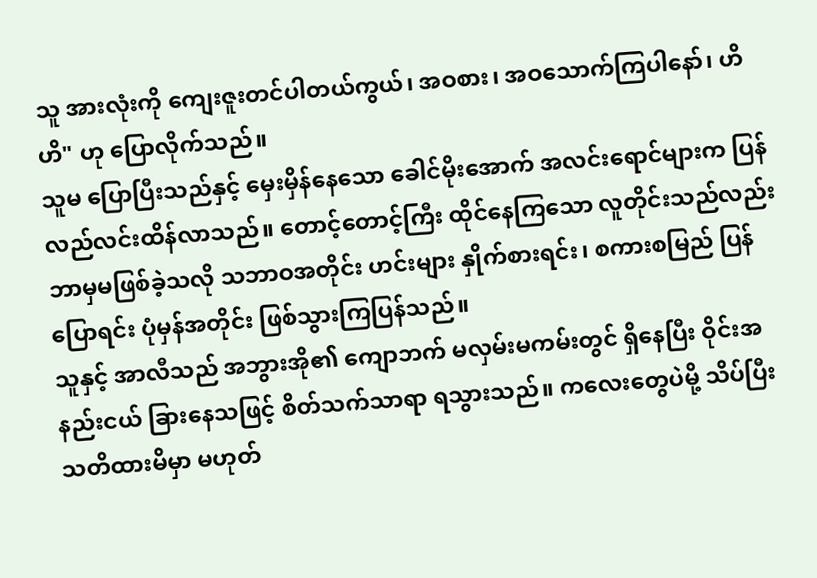သူ အားလုံးကို ကျေးဇူးတင်ပါတယ်ကွယ်၊ အဝစား၊ အဝသောက်ကြပါနော်၊ ဟိဟိ" ဟု ပြောလိုက်သည်။
သူမ ပြောပြီးသည်နှင့် မှေးမှိန်နေသော ခေါင်မိုးအောက် အလင်းရောင်များက ပြန်လည်လင်းထိန်လာသည်။ တောင့်တောင့်ကြီး ထိုင်နေကြသော လူတိုင်းသည်လည်း ဘာမှမဖြစ်ခဲ့သလို သဘာဝအတိုင်း ဟင်းများ နှိုက်စားရင်း၊ စကားစမြည် ပြန်ပြောရင်း ပုံမှန်အတိုင်း ဖြစ်သွားကြပြန်သည်။
သူနှင့် အာလီသည် အဘွားအို၏ ကျောဘက် မလှမ်းမကမ်းတွင် ရှိနေပြီး ဝိုင်းအနည်းငယ် ခြားနေသဖြင့် စိတ်သက်သာရာ ရသွားသည်။ ကလေးတွေပဲမို့ သိပ်ပြီး သတိထားမိမှာ မဟုတ်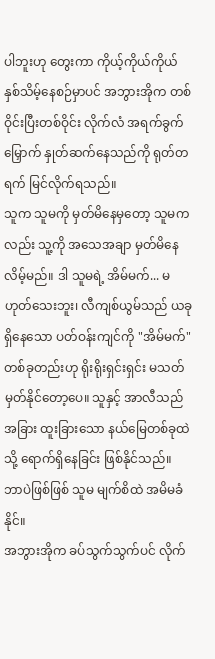ပါဘူးဟု တွေးကာ ကိုယ့်ကိုယ်ကိုယ် နှစ်သိမ့်နေစဉ်မှာပင် အဘွားအိုက တစ်ဝိုင်းပြီးတစ်ဝိုင်း လိုက်လံ အရက်ခွက်မြှောက် နှုတ်ဆက်နေသည်ကို ရုတ်တရက် မြင်လိုက်ရသည်။
သူက သူမကို မှတ်မိနေမှတော့ သူမကလည်း သူ့ကို အသေအချာ မှတ်မိနေလိမ့်မည်။ ဒါ သူမရဲ့ အိမ်မက်... မဟုတ်သေးဘူး၊ လီကျစ်ယွမ်သည် ယခုရှိနေသော ပတ်ဝန်းကျင်ကို "အိမ်မက်" တစ်ခုတည်းဟု ရိုးရိုးရှင်းရှင်း မသတ်မှတ်နိုင်တော့ပေ။ သူနှင့် အာလီသည် အခြား ထူးခြားသော နယ်မြေတစ်ခုထဲသို့ ရောက်ရှိနေခြင်း ဖြစ်နိုင်သည်။ ဘာပဲဖြစ်ဖြစ် သူမ မျက်စိထဲ အမိမခံနိုင်။
အဘွားအိုက ခပ်သွက်သွက်ပင် လိုက်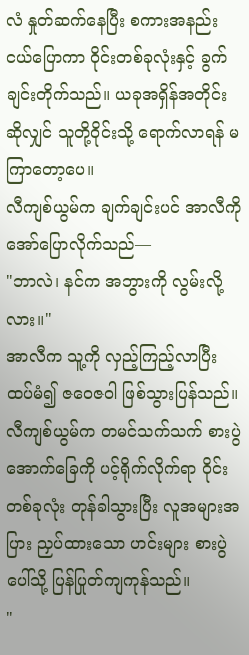လံ နှုတ်ဆက်နေပြီး စကားအနည်းငယ်ပြောကာ ဝိုင်းတစ်ခုလုံးနှင့် ခွက်ချင်းတိုက်သည်။ ယခုအရှိန်အတိုင်းဆိုလျှင် သူတို့ဝိုင်းသို့ ရောက်လာရန် မကြာတော့ပေ။
လီကျစ်ယွမ်က ချက်ချင်းပင် အာလီကို အော်ပြောလိုက်သည်—
"ဘာလဲ၊ နင်က အဘွားကို လွမ်းလို့လား။"
အာလီက သူ့ကို လှည့်ကြည့်လာပြီး ထပ်မံ၍ ဇဝေဇဝါ ဖြစ်သွားပြန်သည်။
လီကျစ်ယွမ်က တမင်သက်သက် စားပွဲအောက်ခြေကို ပင့်ရိုက်လိုက်ရာ ဝိုင်းတစ်ခုလုံး တုန်ခါသွားပြီး လူအများအပြား ညှပ်ထားသော ဟင်းများ စားပွဲပေါ်သို့ ပြန်ပြုတ်ကျကုန်သည်။
"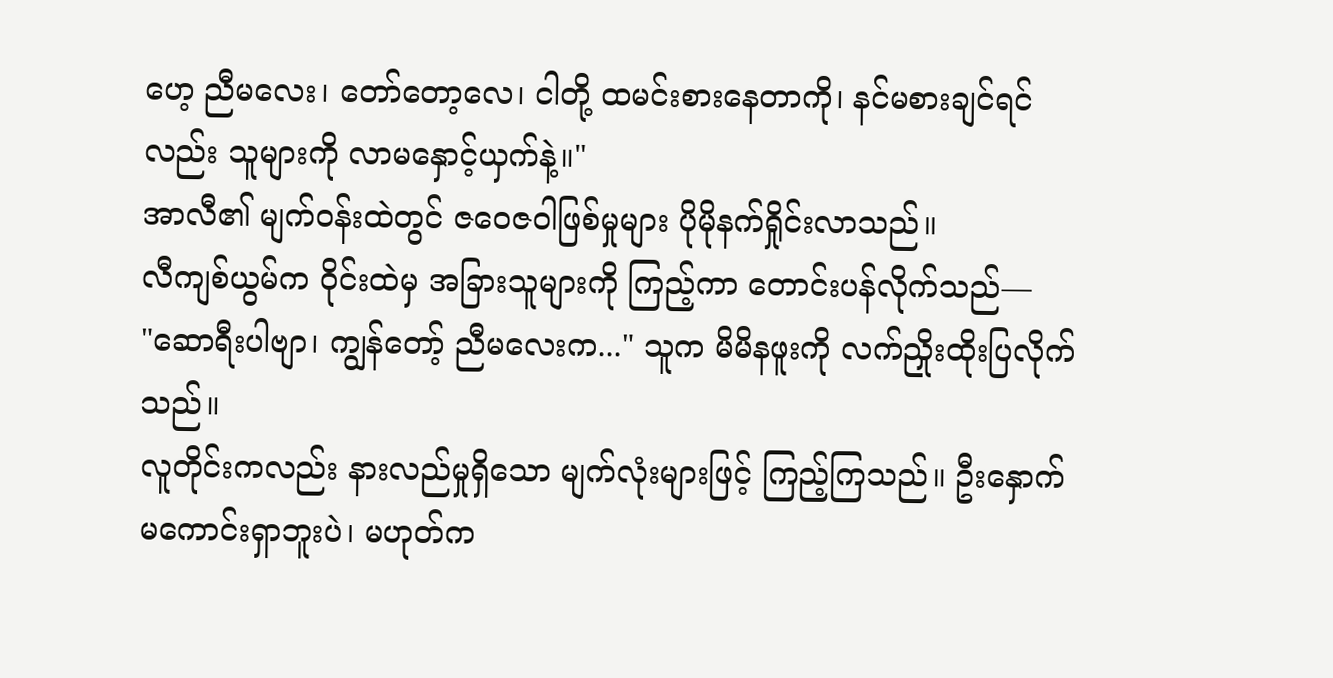ဟေ့ ညီမလေး၊ တော်တော့လေ၊ ငါတို့ ထမင်းစားနေတာကို၊ နင်မစားချင်ရင်လည်း သူများကို လာမနှောင့်ယှက်နဲ့။"
အာလီ၏ မျက်ဝန်းထဲတွင် ဇဝေဇဝါဖြစ်မှုများ ပိုမိုနက်ရှိုင်းလာသည်။
လီကျစ်ယွမ်က ဝိုင်းထဲမှ အခြားသူများကို ကြည့်ကာ တောင်းပန်လိုက်သည်—
"ဆောရီးပါဗျာ၊ ကျွန်တော့် ညီမလေးက..." သူက မိမိနဖူးကို လက်ညှိုးထိုးပြလိုက်သည်။
လူတိုင်းကလည်း နားလည်မှုရှိသော မျက်လုံးများဖြင့် ကြည့်ကြသည်။ ဦးနှောက် မကောင်းရှာဘူးပဲ၊ မဟုတ်က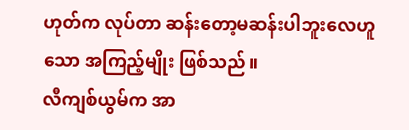ဟုတ်က လုပ်တာ ဆန်းတော့မဆန်းပါဘူးလေဟူသော အကြည့်မျိုး ဖြစ်သည်။
လီကျစ်ယွမ်က အာ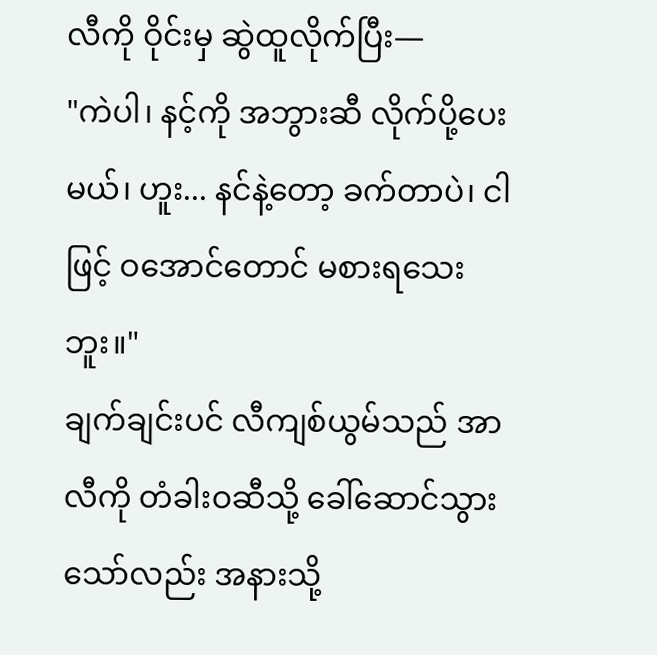လီကို ဝိုင်းမှ ဆွဲထူလိုက်ပြီး—
"ကဲပါ၊ နင့်ကို အဘွားဆီ လိုက်ပို့ပေးမယ်၊ ဟူး... နင်နဲ့တော့ ခက်တာပဲ၊ ငါဖြင့် ဝအောင်တောင် မစားရသေးဘူး။"
ချက်ချင်းပင် လီကျစ်ယွမ်သည် အာလီကို တံခါးဝဆီသို့ ခေါ်ဆောင်သွားသော်လည်း အနားသို့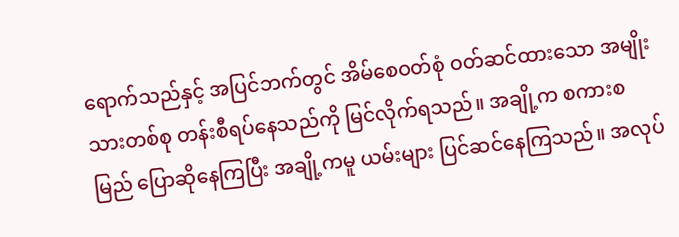ရောက်သည်နှင့် အပြင်ဘက်တွင် အိမ်စေဝတ်စုံ ဝတ်ဆင်ထားသော အမျိုးသားတစ်စု တန်းစီရပ်နေသည်ကို မြင်လိုက်ရသည်။ အချို့က စကားစမြည် ပြောဆိုနေကြပြီး အချို့ကမူ ယမ်းများ ပြင်ဆင်နေကြသည်။ အလုပ်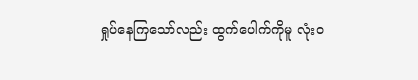ရှုပ်နေကြသော်လည်း ထွက်ပေါက်ကိုမူ လုံးဝ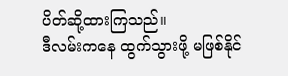ပိတ်ဆို့ထားကြသည်။
ဒီလမ်းကနေ ထွက်သွားဖို့ မဖြစ်နိုင်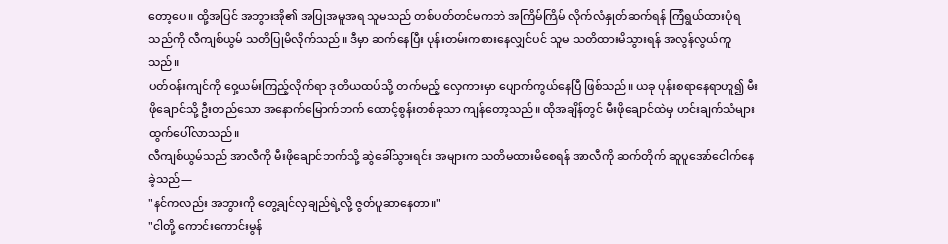တော့ပေ။ ထို့အပြင် အဘွားအို၏ အပြုအမူအရ သူမသည် တစ်ပတ်တင်မကဘဲ အကြိမ်ကြိမ် လိုက်လံနှုတ်ဆက်ရန် ကြံရွယ်ထားပုံရသည်ကို လီကျစ်ယွမ် သတိပြုမိလိုက်သည်။ ဒီမှာ ဆက်နေပြီး ပုန်းတမ်းကစားနေလျှင်ပင် သူမ သတိထားမိသွားရန် အလွန်လွယ်ကူသည်။
ပတ်ဝန်းကျင်ကို ဝှေ့ယမ်းကြည့်လိုက်ရာ ဒုတိယထပ်သို့ တက်မည့် လှေကားမှာ ပျောက်ကွယ်နေပြီ ဖြစ်သည်။ ယခု ပုန်းစရာနေရာဟူ၍ မီးဖိုချောင်သို့ ဦးတည်သော အနောက်မြောက်ဘက် ထောင့်စွန်းတစ်ခုသာ ကျန်တော့သည်။ ထိုအချိန်တွင် မီးဖိုချောင်ထဲမှ ဟင်းချက်သံများ ထွက်ပေါ်လာသည်။
လီကျစ်ယွမ်သည် အာလီကို မီးဖိုချောင်ဘက်သို့ ဆွဲခေါ်သွားရင်း အများက သတိမထားမိစေရန် အာလီကို ဆက်တိုက် ဆူပူအော်ငေါက်နေခဲ့သည်—
"နင်ကလည်း အဘွားကို တွေ့ချင်လှချည်ရဲ့လို့ ဇွတ်ပူဆာနေတာ။"
"ငါတို့ ကောင်းကောင်းမွန်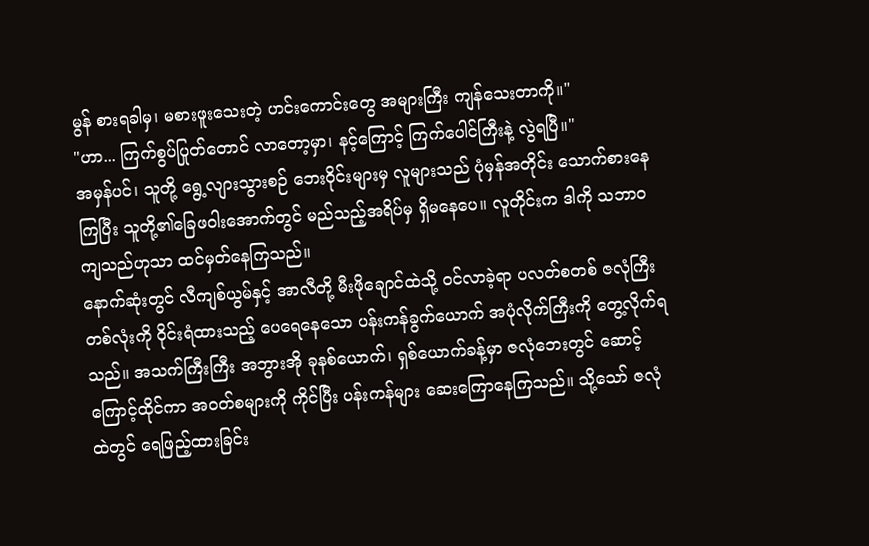မွန် စားရခါမှ၊ မစားဖူးသေးတဲ့ ဟင်းကောင်းတွေ အများကြီး ကျန်သေးတာကို။"
"ဟာ... ကြက်စွပ်ပြုတ်တောင် လာတော့မှာ၊ နင့်ကြောင့် ကြက်ပေါင်ကြီးနဲ့ လွဲရပြီ။"
အမှန်ပင်၊ သူတို့ ရွေ့လျားသွားစဉ် ဘေးဝိုင်းများမှ လူများသည် ပုံမှန်အတိုင်း သောက်စားနေကြပြီး သူတို့၏ခြေဖဝါးအောက်တွင် မည်သည့်အရိပ်မှ ရှိမနေပေ။ လူတိုင်းက ဒါကို သဘာဝကျသည်ဟုသာ ထင်မှတ်နေကြသည်။
နောက်ဆုံးတွင် လီကျစ်ယွမ်နှင့် အာလီတို့ မီးဖိုချောင်ထဲသို့ ဝင်လာခဲ့ရာ ပလတ်စတစ် ဇလုံကြီးတစ်လုံးကို ဝိုင်းရံထားသည့် ပေရေနေသော ပန်းကန်ခွက်ယောက် အပုံလိုက်ကြီးကို တွေ့လိုက်ရသည်။ အသက်ကြီးကြီး အဘွားအို ခုနစ်ယောက်၊ ရှစ်ယောက်ခန့်မှာ ဇလုံဘေးတွင် ဆောင့်ကြောင့်ထိုင်ကာ အဝတ်စများကို ကိုင်ပြီး ပန်းကန်များ ဆေးကြောနေကြသည်။ သို့သော် ဇလုံထဲတွင် ရေဖြည့်ထားခြင်း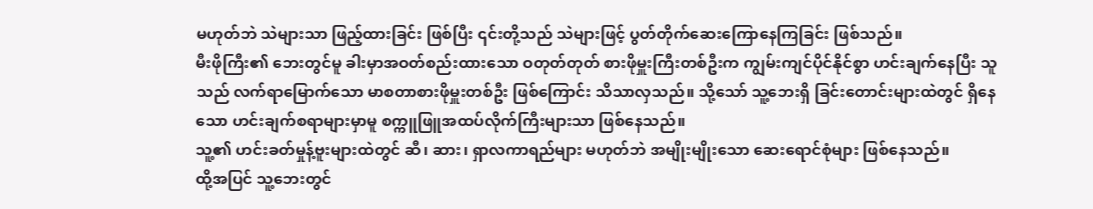မဟုတ်ဘဲ သဲများသာ ဖြည့်ထားခြင်း ဖြစ်ပြီး ၎င်းတို့သည် သဲများဖြင့် ပွတ်တိုက်ဆေးကြောနေကြခြင်း ဖြစ်သည်။
မီးဖိုကြီး၏ ဘေးတွင်မူ ခါးမှာအဝတ်စည်းထားသော ဝတုတ်တုတ် စားဖိုမှူးကြီးတစ်ဦးက ကျွမ်းကျင်ပိုင်နိုင်စွာ ဟင်းချက်နေပြီး သူသည် လက်ရာမြောက်သော မာစတာစားဖိုမှူးတစ်ဦး ဖြစ်ကြောင်း သိသာလှသည်။ သို့သော် သူ့ဘေးရှိ ခြင်းတောင်းများထဲတွင် ရှိနေသော ဟင်းချက်စရာများမှာမူ စက္ကူဖြူအထပ်လိုက်ကြီးများသာ ဖြစ်နေသည်။
သူ့၏ ဟင်းခတ်မှုန့်ဗူးများထဲတွင် ဆီ၊ ဆား၊ ရှာလကာရည်များ မဟုတ်ဘဲ အမျိုးမျိုးသော ဆေးရောင်စုံများ ဖြစ်နေသည်။
ထို့အပြင် သူ့ဘေးတွင်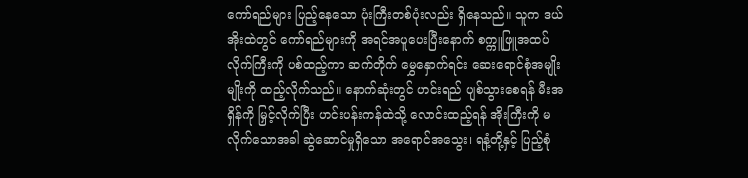ကော်ရည်များ ပြည့်နေသော ပုံးကြီးတစ်ပုံးလည်း ရှိနေသည်။ သူက ဒယ်အိုးထဲတွင် ကော်ရည်များကို အရင်အပူပေးပြီးနောက် စက္ကူဖြူအထပ်လိုက်ကြီးကို ပစ်ထည့်ကာ ဆက်တိုက် မွှေနှောက်ရင်း ဆေးရောင်စုံအမျိုးမျိုးကို ထည့်လိုက်သည်။ နောက်ဆုံးတွင် ဟင်းရည် ပျစ်သွားစေရန် မီးအရှိန်ကို မြှင့်လိုက်ပြီး ဟင်းပန်းကန်ထဲသို့ လောင်းထည့်ရန် အိုးကြီးကို မလိုက်သောအခါ ဆွဲဆောင်မှုရှိသော အရောင်အသွေး၊ ရနံ့တို့နှင့် ပြည့်စုံ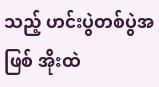သည့် ဟင်းပွဲတစ်ပွဲအဖြစ် အိုးထဲ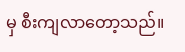မှ စီးကျလာတော့သည်။